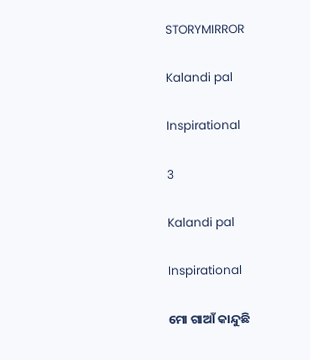STORYMIRROR

Kalandi pal

Inspirational

3

Kalandi pal

Inspirational

ମୋ ଗାଆଁ କାନ୍ଦୁଛି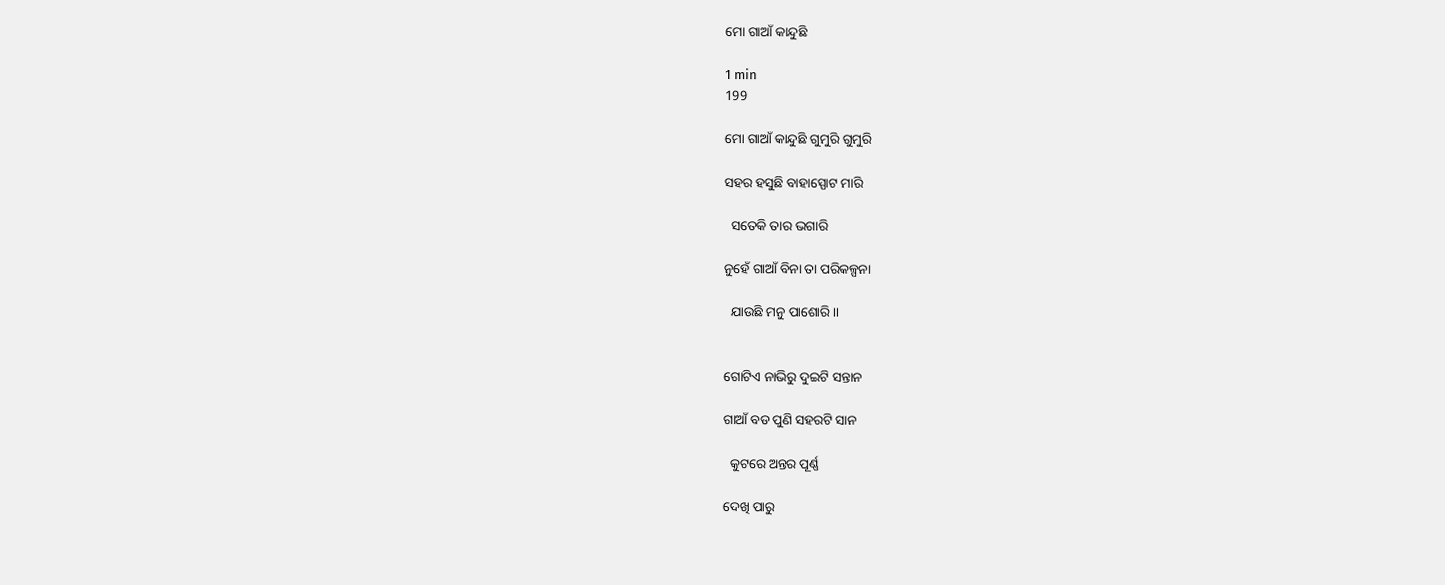ମୋ ଗାଆଁ କାନ୍ଦୁଛି

1 min
199

ମୋ ଗାଆଁ କାନ୍ଦୁଛି ଗୁମୁରି ଗୁମୁରି

ସହର ହସୁଛି ବାହାସ୍ପୋଟ ମାରି

  ସତେକି ତାର ଭଗାରି

ନୁହେଁ ଗାଆଁ ବିନା ତା ପରିକଳ୍ପନା

  ଯାଉଛି ମନୁ ପାଶୋରି ।।


ଗୋଟିଏ ନାଭିରୁ ଦୁଇଟି ସନ୍ତାନ

ଗାଆଁ ବଡ ପୁଣି ସହରଟି ସାନ

  କୁଟରେ ଅନ୍ତର ପୂର୍ଣ୍ଣ

ଦେଖି ପାରୁ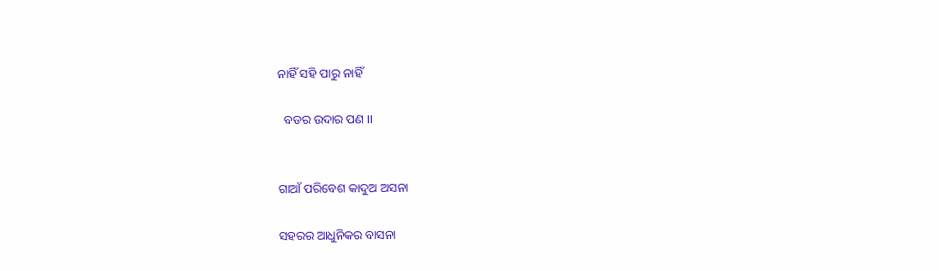ନାହିଁ ସହି ପାରୁ ନାହିଁ

  ବଡର ଉଦାର ପଣ ।।


ଗାଆଁ ପରିବେଶ କାଦୁଅ ଅସନା

ସହରର ଆଧୁନିକର ବାସନା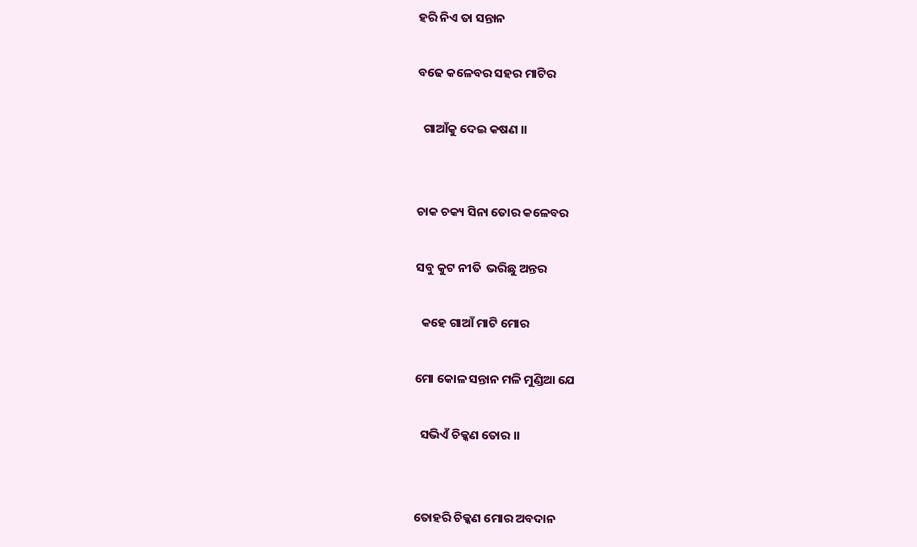ହରି ନିଏ ତା ସନ୍ତାନ

ବଢେ କଳେବର ସହର ମାଟିର

  ଗାଆଁକୁ ଦେଇ କଷଣ ।।


ଚାକ ଚକ୍ୟ ସିନା ତୋର କଳେବର

ସବୁ କୁଟ ନୀତି  ଭରିଛୁ ଅନ୍ତର

  କହେ ଗାଆଁ ମାଟି ମୋର

ମୋ କୋଳ ସନ୍ତାନ ମଳି ମୁଣ୍ଡିଆ ଯେ

  ସଭିଏଁ ଚିକ୍କଣ ତୋର ।।


ତୋହରି ଚିକ୍କଣ ମୋର ଅବଦାନ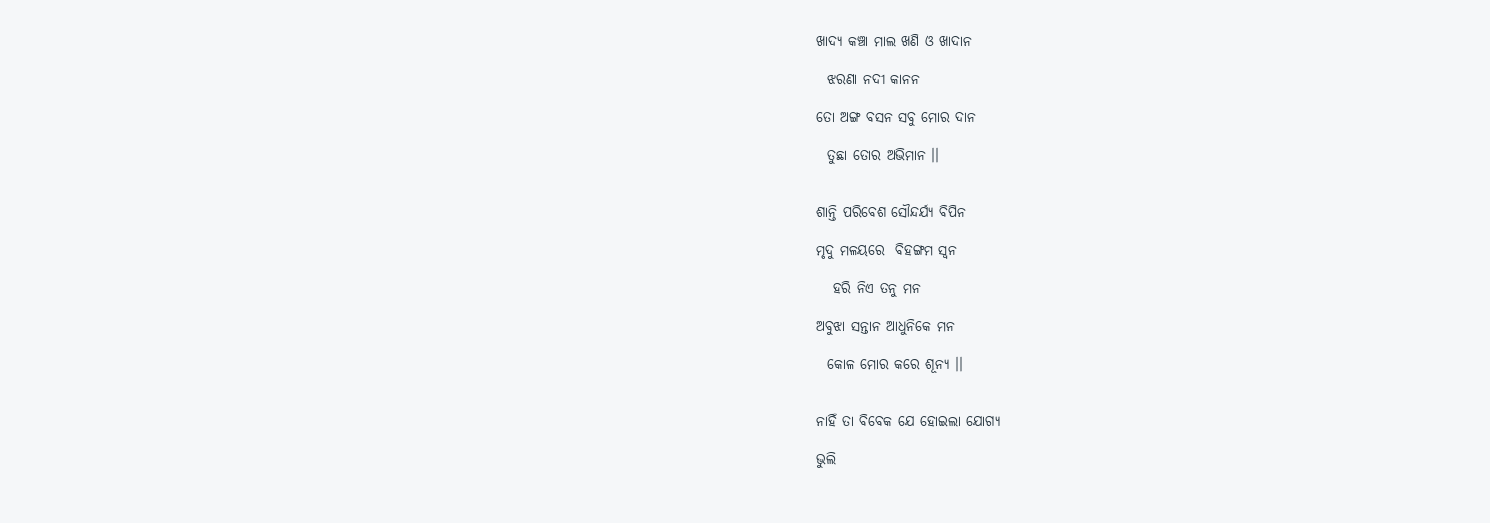ଖାଦ୍ୟ କଞ୍ଚା ମାଲ ଖଣି ଓ ଖାଦାନ

  ଝରଣା ନଦୀ କାନନ

ତୋ ଅଙ୍ଗ ବସନ ସବୁ ମୋର ଦାନ

  ତୁଛା ତୋର ଅଭିମାନ ।।


ଶାନ୍ତି ପରିବେଶ ସୌନ୍ଦର୍ଯ୍ୟ ବିପିନ

ମୃଦୁ ମଳୟରେ  ବିହଙ୍ଗମ ସ୍ୱନ

   ହରି ନିଏ ତନୁ ମନ

ଅବୁଝା ସନ୍ତାନ ଆଧୁନିକେ ମନ

  କୋଳ ମୋର କରେ ଶୂନ୍ୟ ।।


ନାହିଁ ତା ବିବେକ ଯେ ହୋଇଲା ଯୋଗ୍ୟ

ଭୁଲି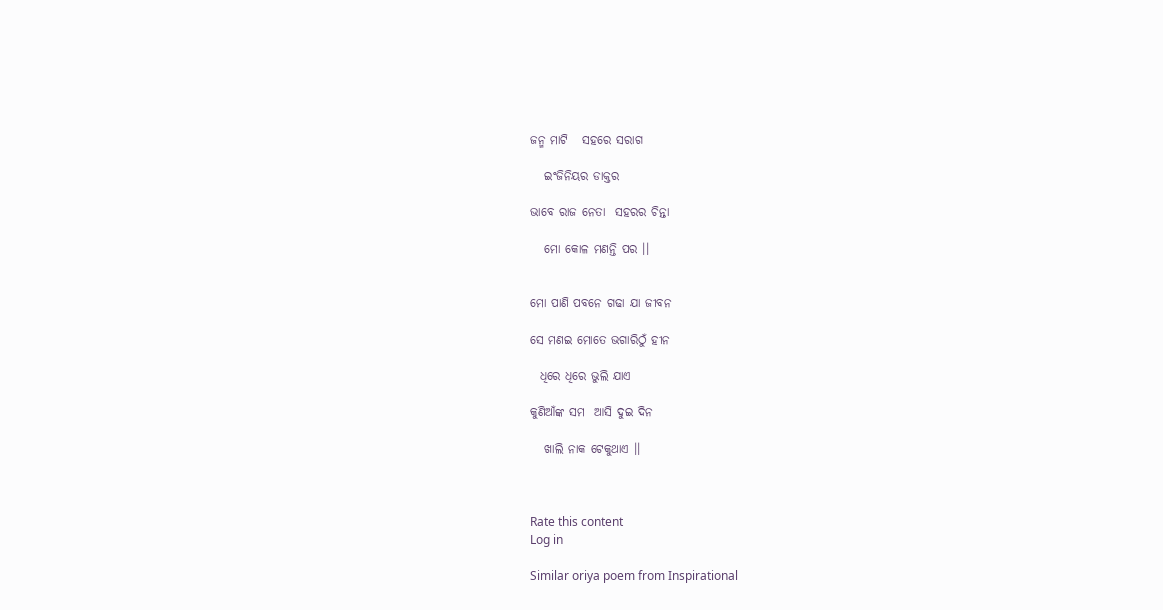ଜନ୍ମ ମାଟି   ସହରେ ସରାଗ

   ଇଂଜିନିୟର ଡାକ୍ତର

ଭାବେ ରାଜ ନେତା  ସହରର ଚିନ୍ତା

   ମୋ କୋଳ ମଣନ୍ତି ପର ।।


ମୋ ପାଣି ପବନେ ଗଢା ଯା ଜୀବନ

ସେ ମଣଇ ମୋତେ ଭଗାରିଠୁଁ ହୀନ

  ଧିରେ ଧିରେ ଭୁଲି ଯାଏ

କୁଣିଆଁଙ୍କ ସମ  ଆସି ଦୁଇ ଦିନ

   ଖାଲି ନାକ ଟେକୁଥାଏ ।।



Rate this content
Log in

Similar oriya poem from Inspirational